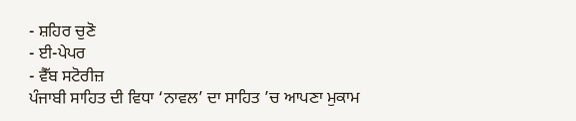- ਸ਼ਹਿਰ ਚੁਣੋ
- ਈ-ਪੇਪਰ
- ਵੈੱਬ ਸਟੋਰੀਜ਼
ਪੰਜਾਬੀ ਸਾਹਿਤ ਦੀ ਵਿਧਾ ‘ਨਾਵਲ’ ਦਾ ਸਾਹਿਤ ’ਚ ਆਪਣਾ ਮੁਕਾਮ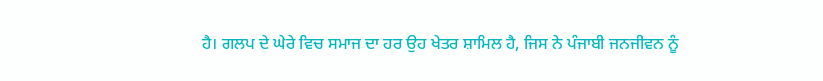ਹੈ। ਗਲਪ ਦੇ ਘੇਰੇ ਵਿਚ ਸਮਾਜ ਦਾ ਹਰ ਉਹ ਖੇਤਰ ਸ਼ਾਮਿਲ ਹੈ, ਜਿਸ ਨੇ ਪੰਜਾਬੀ ਜਨਜੀਵਨ ਨੂੰ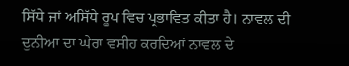ਸਿੱਧੇ ਜਾਂ ਅਸਿੱਧੇ ਰੂਪ ਵਿਚ ਪ੍ਰਭਾਵਿਤ ਕੀਤਾ ਹੈ। ਨਾਵਲ ਦੀ ਦੁਨੀਆ ਦਾ ਘੇਰਾ ਵਸੀਹ ਕਰਦਿਆਂ ਨਾਵਲ ਦੇ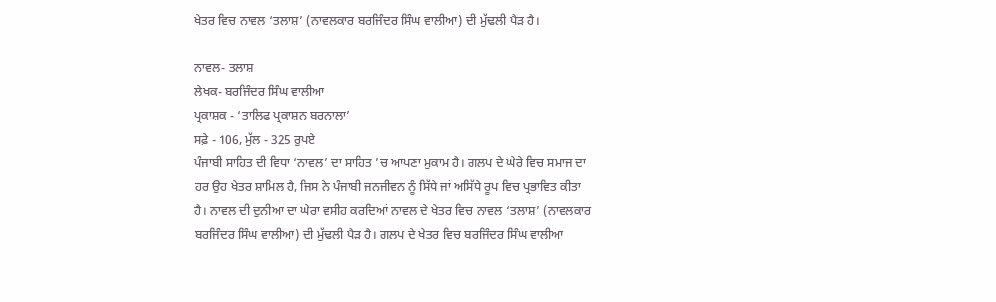ਖੇਤਰ ਵਿਚ ਨਾਵਲ ‘ਤਲਾਸ਼’ (ਨਾਵਲਕਾਰ ਬਰਜਿੰਦਰ ਸਿੰਘ ਵਾਲੀਆ) ਦੀ ਮੁੱਢਲੀ ਪੈੜ ਹੈ।

ਨਾਵਲ- ਤਲਾਸ਼
ਲੇਖਕ- ਬਰਜਿੰਦਰ ਸਿੰਘ ਵਾਲੀਆ
ਪ੍ਰਕਾਸ਼ਕ - ‘ਤਾਲਿਫ ਪ੍ਰਕਾਸ਼ਨ ਬਰਨਾਲਾ’
ਸਫ਼ੇ - 106, ਮੁੱਲ - 325 ਰੁਪਏ
ਪੰਜਾਬੀ ਸਾਹਿਤ ਦੀ ਵਿਧਾ ‘ਨਾਵਲ’ ਦਾ ਸਾਹਿਤ ’ਚ ਆਪਣਾ ਮੁਕਾਮ ਹੈ। ਗਲਪ ਦੇ ਘੇਰੇ ਵਿਚ ਸਮਾਜ ਦਾ ਹਰ ਉਹ ਖੇਤਰ ਸ਼ਾਮਿਲ ਹੈ, ਜਿਸ ਨੇ ਪੰਜਾਬੀ ਜਨਜੀਵਨ ਨੂੰ ਸਿੱਧੇ ਜਾਂ ਅਸਿੱਧੇ ਰੂਪ ਵਿਚ ਪ੍ਰਭਾਵਿਤ ਕੀਤਾ ਹੈ। ਨਾਵਲ ਦੀ ਦੁਨੀਆ ਦਾ ਘੇਰਾ ਵਸੀਹ ਕਰਦਿਆਂ ਨਾਵਲ ਦੇ ਖੇਤਰ ਵਿਚ ਨਾਵਲ ‘ਤਲਾਸ਼’ (ਨਾਵਲਕਾਰ ਬਰਜਿੰਦਰ ਸਿੰਘ ਵਾਲੀਆ) ਦੀ ਮੁੱਢਲੀ ਪੈੜ ਹੈ। ਗਲਪ ਦੇ ਖੇਤਰ ਵਿਚ ਬਰਜਿੰਦਰ ਸਿੰਘ ਵਾਲੀਆ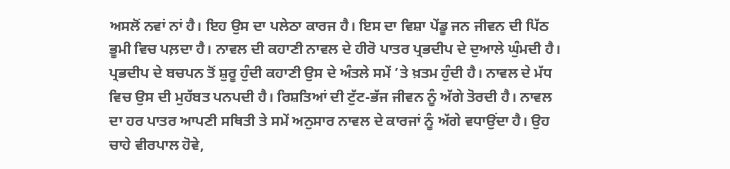ਅਸਲੋਂ ਨਵਾਂ ਨਾਂ ਹੈ। ਇਹ ਉਸ ਦਾ ਪਲੇਠਾ ਕਾਰਜ ਹੈ। ਇਸ ਦਾ ਵਿਸ਼ਾ ਪੇਂਡੂ ਜਨ ਜੀਵਨ ਦੀ ਪਿੱਠ ਭੂਮੀ ਵਿਚ ਪਲ਼ਦਾ ਹੈ। ਨਾਵਲ ਦੀ ਕਹਾਣੀ ਨਾਵਲ ਦੇ ਹੀਰੋ ਪਾਤਰ ਪ੍ਰਭਦੀਪ ਦੇ ਦੁਆਲੇ ਘੁੰਮਦੀ ਹੈ। ਪ੍ਰਭਦੀਪ ਦੇ ਬਚਪਨ ਤੋਂ ਸ਼ੁਰੂ ਹੁੰਦੀ ਕਹਾਣੀ ਉਸ ਦੇ ਅੰਤਲੇ ਸਮੇਂ ’ਤੇ ਖ਼ਤਮ ਹੁੰਦੀ ਹੈ। ਨਾਵਲ ਦੇ ਮੱਧ ਵਿਚ ਉਸ ਦੀ ਮੁਹੱਬਤ ਪਨਪਦੀ ਹੈ। ਰਿਸ਼ਤਿਆਂ ਦੀ ਟੁੱਟ-ਭੱਜ ਜੀਵਨ ਨੂੰ ਅੱਗੇ ਤੋਰਦੀ ਹੈ। ਨਾਵਲ ਦਾ ਹਰ ਪਾਤਰ ਆਪਣੀ ਸਥਿਤੀ ਤੇ ਸਮੇਂ ਅਨੁਸਾਰ ਨਾਵਲ ਦੇ ਕਾਰਜਾਂ ਨੂੰ ਅੱਗੇ ਵਧਾਉਂਦਾ ਹੈ। ਉਹ ਚਾਹੇ ਵੀਰਪਾਲ ਹੋਵੇ,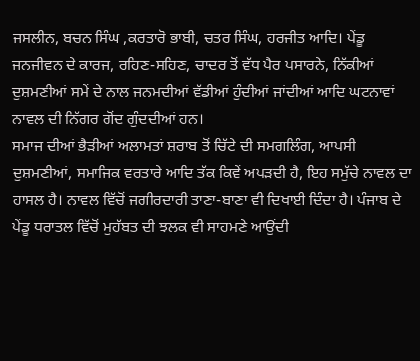ਜਸਲੀਨ, ਬਚਨ ਸਿੰਘ ,ਕਰਤਾਰੋ ਭਾਬੀ, ਚਤਰ ਸਿੰਘ, ਹਰਜੀਤ ਆਦਿ। ਪੇਂਡੂ ਜਨਜੀਵਨ ਦੇ ਕਾਰਜ, ਰਹਿਣ-ਸਹਿਣ, ਚਾਦਰ ਤੋਂ ਵੱਧ ਪੈਰ ਪਸਾਰਨੇ, ਨਿੱਕੀਆਂ ਦੁਸ਼ਮਣੀਆਂ ਸਮੇਂ ਦੇ ਨਾਲ ਜਨਮਦੀਆਂ ਵੱਡੀਆਂ ਹੁੰਦੀਆਂ ਜਾਂਦੀਆਂ ਆਦਿ ਘਟਨਾਵਾਂ ਨਾਵਲ ਦੀ ਨਿੱਗਰ ਗੋਂਦ ਗੁੰਦਦੀਆਂ ਹਨ।
ਸਮਾਜ ਦੀਆਂ ਭੈੜੀਆਂ ਅਲਾਮਤਾਂ ਸ਼ਰਾਬ ਤੋਂ ਚਿੱਟੇ ਦੀ ਸਮਗਲਿੰਗ, ਆਪਸੀ ਦੁਸ਼ਮਣੀਆਂ, ਸਮਾਜਿਕ ਵਰਤਾਰੇ ਆਦਿ ਤੱਕ ਕਿਵੇਂ ਅਪੜਦੀ ਹੈ, ਇਹ ਸਮੁੱਚੇ ਨਾਵਲ ਦਾ ਹਾਸਲ ਹੈ। ਨਾਵਲ ਵਿੱਚੋਂ ਜਗੀਰਦਾਰੀ ਤਾਣਾ-ਬਾਣਾ ਵੀ ਦਿਖਾਈ ਦਿੰਦਾ ਹੈ। ਪੰਜਾਬ ਦੇ ਪੇਂਡੂ ਧਰਾਤਲ ਵਿੱਚੋਂ ਮੁਹੱਬਤ ਦੀ ਝਲਕ ਵੀ ਸਾਹਮਣੇ ਆਉਂਦੀ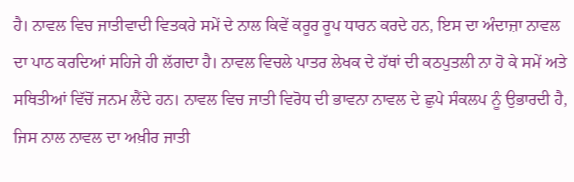ਹੈ। ਨਾਵਲ ਵਿਚ ਜਾਤੀਵਾਦੀ ਵਿਤਕਰੇ ਸਮੇਂ ਦੇ ਨਾਲ ਕਿਵੇਂ ਕਰੂਰ ਰੂਪ ਧਾਰਨ ਕਰਦੇ ਹਨ, ਇਸ ਦਾ ਅੰਦਾਜ਼ਾ ਨਾਵਲ ਦਾ ਪਾਠ ਕਰਦਿਆਂ ਸਹਿਜੇ ਹੀ ਲੱਗਦਾ ਹੈ। ਨਾਵਲ ਵਿਚਲੇ ਪਾਤਰ ਲੇਖਕ ਦੇ ਹੱਥਾਂ ਦੀ ਕਠਪੁਤਲੀ ਨਾ ਹੋ ਕੇ ਸਮੇਂ ਅਤੇ ਸਥਿਤੀਆਂ ਵਿੱਚੋਂ ਜਨਮ ਲੈਂਦੇ ਹਨ। ਨਾਵਲ ਵਿਚ ਜਾਤੀ ਵਿਰੋਧ ਦੀ ਭਾਵਨਾ ਨਾਵਲ ਦੇ ਛੁਪੇ ਸੰਕਲਪ ਨੂੰ ਉਭਾਰਦੀ ਹੈ, ਜਿਸ ਨਾਲ ਨਾਵਲ ਦਾ ਅਖ਼ੀਰ ਜਾਤੀ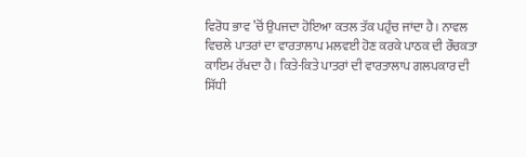ਵਿਰੋਧ ਭਾਵ ’ਚੋਂ ਉਪਜਦਾ ਹੋਇਆ ਕਤਲ ਤੱਕ ਪਹੁੰਚ ਜਾਂਦਾ ਹੈ। ਨਾਵਲ ਵਿਚਲੇ ਪਾਤਰਾਂ ਦਾ ਵਾਰਤਾਲਾਪ ਮਲਵਈ ਹੋਣ ਕਰਕੇ ਪਾਠਕ ਦੀ ਰੌਚਕਤਾ ਕਾਇਮ ਰੱਖਦਾ ਹੈ। ਕਿਤੇ-ਕਿਤੇ ਪਾਤਰਾਂ ਦੀ ਵਾਰਤਾਲਾਪ ਗਲਪਕਾਰ ਦੀ ਸਿੱਧੀ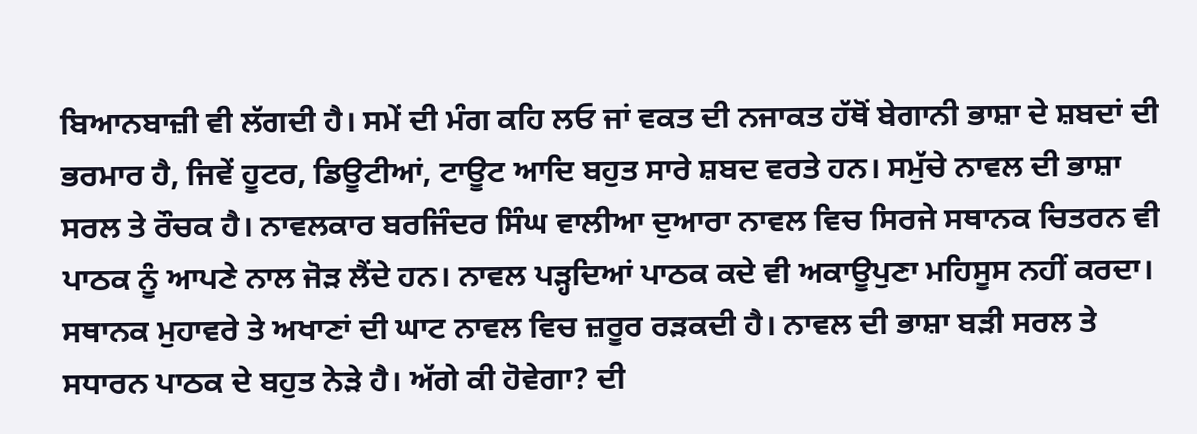ਬਿਆਨਬਾਜ਼ੀ ਵੀ ਲੱਗਦੀ ਹੈ। ਸਮੇਂ ਦੀ ਮੰਗ ਕਹਿ ਲਓ ਜਾਂ ਵਕਤ ਦੀ ਨਜਾਕਤ ਹੱਥੋਂ ਬੇਗਾਨੀ ਭਾਸ਼ਾ ਦੇ ਸ਼ਬਦਾਂ ਦੀ ਭਰਮਾਰ ਹੈ, ਜਿਵੇਂ ਹੂਟਰ, ਡਿਊਟੀਆਂ, ਟਾਊਟ ਆਦਿ ਬਹੁਤ ਸਾਰੇ ਸ਼ਬਦ ਵਰਤੇ ਹਨ। ਸਮੁੱਚੇ ਨਾਵਲ ਦੀ ਭਾਸ਼ਾ ਸਰਲ ਤੇ ਰੌਚਕ ਹੈ। ਨਾਵਲਕਾਰ ਬਰਜਿੰਦਰ ਸਿੰਘ ਵਾਲੀਆ ਦੁਆਰਾ ਨਾਵਲ ਵਿਚ ਸਿਰਜੇ ਸਥਾਨਕ ਚਿਤਰਨ ਵੀ ਪਾਠਕ ਨੂੰ ਆਪਣੇ ਨਾਲ ਜੋੜ ਲੈਂਦੇ ਹਨ। ਨਾਵਲ ਪੜ੍ਹਦਿਆਂ ਪਾਠਕ ਕਦੇ ਵੀ ਅਕਾਊਪੁਣਾ ਮਹਿਸੂਸ ਨਹੀਂ ਕਰਦਾ। ਸਥਾਨਕ ਮੁਹਾਵਰੇ ਤੇ ਅਖਾਣਾਂ ਦੀ ਘਾਟ ਨਾਵਲ ਵਿਚ ਜ਼ਰੂਰ ਰੜਕਦੀ ਹੈ। ਨਾਵਲ ਦੀ ਭਾਸ਼ਾ ਬੜੀ ਸਰਲ ਤੇ ਸਧਾਰਨ ਪਾਠਕ ਦੇ ਬਹੁਤ ਨੇੜੇ ਹੈ। ਅੱਗੇ ਕੀ ਹੋਵੇਗਾ? ਦੀ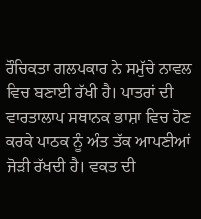ਰੌਚਿਕਤਾ ਗਲਪਕਾਰ ਨੇ ਸਮੁੱਚੇ ਨਾਵਲ ਵਿਚ ਬਣਾਈ ਰੱਖੀ ਹੈ। ਪਾਤਰਾਂ ਦੀ ਵਾਰਤਾਲਾਪ ਸਥਾਨਕ ਭਾਸ਼ਾ ਵਿਚ ਹੋਣ ਕਰਕੇ ਪਾਠਕ ਨੂੰ ਅੰਤ ਤੱਕ ਆਪਣੀਆਂ ਜੋੜੀ ਰੱਖਦੀ ਹੈ। ਵਕਤ ਦੀ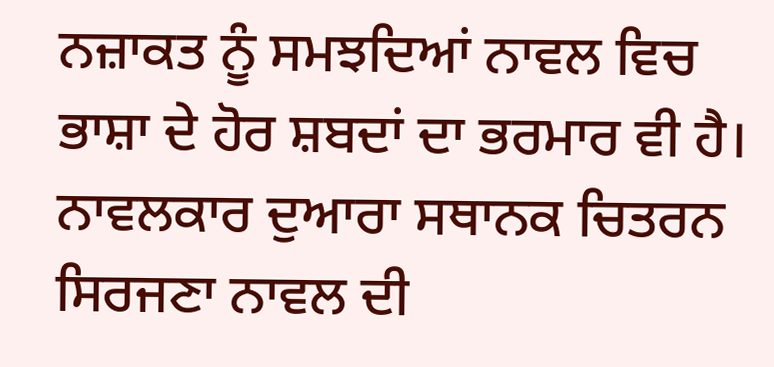ਨਜ਼ਾਕਤ ਨੂੰ ਸਮਝਦਿਆਂ ਨਾਵਲ ਵਿਚ ਭਾਸ਼ਾ ਦੇ ਹੋਰ ਸ਼ਬਦਾਂ ਦਾ ਭਰਮਾਰ ਵੀ ਹੈ। ਨਾਵਲਕਾਰ ਦੁਆਰਾ ਸਥਾਨਕ ਚਿਤਰਨ ਸਿਰਜਣਾ ਨਾਵਲ ਦੀ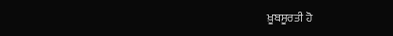ਖ਼ੂਬਸੂਰਤੀ ਹੋ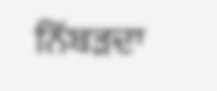ਨਿੱਬੜਦਾ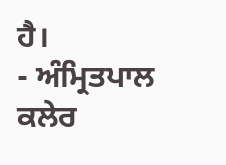ਹੈ।
- ਅੰਮ੍ਰਿਤਪਾਲ ਕਲੇਰ